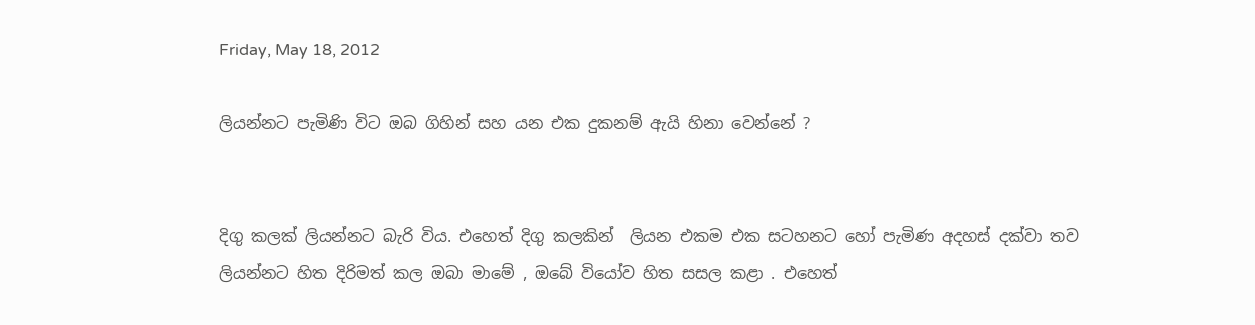Friday, May 18, 2012

ලියන්නට පැමිණි විට ඔබ ගිහින් සහ යන එක දුකනම් ඇයි හිනා වෙන්නේ ?


දිගු කලක් ලියන්නට බැරි විය. එහෙත් දිගු කලකින්  ලියන එකම එක සටහනට හෝ පැමිණ අදහස් දක්වා තව ලියන්නට හිත දිරිමත් කල ඔබා මාමේ , ඔබේ වියෝව හිත සසල කළා . එහෙත්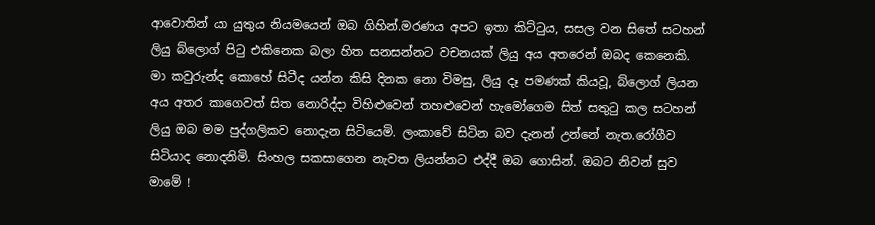ආවොතින් යා යුතුය නියමයෙන් ඔබ ගිහින්.මරණය අපට ඉතා කිට්ටුය, සසල වන සිතේ සටහන් ලියු බ්ලොග් පිටු එකිනෙක බලා හිත සනසන්නට වචනයක් ලියු අය අතරෙන් ඔබද කෙනෙකි. මා කවුරුන්ද කොහේ සිටීද යන්න කිසි දිනක නො විමසු, ලියු දෑ පමණක් කියවූ, බ්ලොග් ලියන අය අතර කාගෙවත් සිත නොරිද්දා විහිළුවෙන් තහළුවෙන් හැමෝගෙම සිත් සතුටු කල සටහන් ලියු ඔබ මම පුද්ගලිකව නොදැන සිටියෙමි. ලංකාවේ සිටින බව දැනන් උන්නේ නැත.රෝගීව සිටියාද නොදනිමි. සිංහල සකසාගෙන නැවත ලියන්නට එද්දී ඔබ ගොසින්. ඔබට නිවන් සුව මාමේ !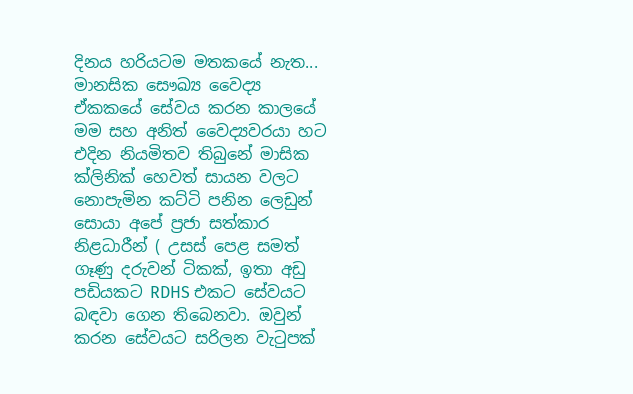දිනය හරියටම මතකයේ නැත... මානසික සෞඛ්‍ය වෛද්‍ය ඒකකයේ සේවය කරන කාලයේ මම සහ අනිත් වෛද්‍යවරයා හට එදින නියමිතව තිබුනේ මාසික ක්ලිනික් හෙවත් සායන වලට නොපැමින කට්ටි පනින ලෙඩුන් සොයා අපේ ප්‍රජා සත්කාර නිළධාරීන් ( උසස් පෙළ සමත් ගෑණු දරුවන් ටිකක්, ඉතා අඩු පඩියකට RDHS එකට සේවයට බඳවා ගෙන තිබෙනවා. ඔවුන් කරන සේවයට සරිලන වැටුපක්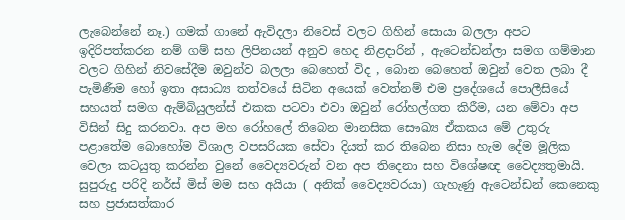ලැබෙන්නේ නෑ.) ගමක් ගානේ ඇවිදලා නිවෙස් වලට ගිහින් සොයා බලලා අපට ඉදිරිපත්කරන නම් ගම් සහ ලිපිනයන් අනුව හෙද නිළදාරින් , ඇටෙන්ඩන්ලා සමග ගම්මාන වලට ගිහින් නිවසේදීම ඔවුන්ව බලලා බෙහෙත් විද , බොන බෙහෙත් ඔවුන් වෙත ලබා දී පැමිණීම හෝ ඉතා අසාධ්‍ය තත්වයේ සිටින අයෙක් වෙත්නම් එම ප්‍රදේශයේ පොලීසියේ සහයත් සමග ඇම්බියුලන්ස් එකක පටවා එවා ඔවුන් රෝහල්ගත කිරීම, යන මේවා අප විසින් සිදු කරනවා. අප මහ රෝහලේ තිබෙන මානසික සෞඛ්‍ය ඒකකය මේ උතුරු පළාතේම බොහෝම විශාල වපසරියක සේවා දියත් කර තිබෙන නිසා හැම දේම මූලික වෙලා කටයුතු කරන්න වුනේ වෛද්‍යවරුන් වන අප තිදෙනා සහ විශේෂඥ වෛද්‍යතුමායි. සුපුරුදු පරිදි නර්ස් මිස් මම සහ අයියා ( අනික් වෛද්‍යවරයා) ගැහැණු ඇටෙන්ඩන් කෙනෙකු සහ ප්‍රජාසත්කාර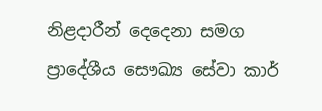නිළදාරීන් දෙදෙනා සමග ප්‍රාදේශීය සෞඛ්‍ය සේවා කාර්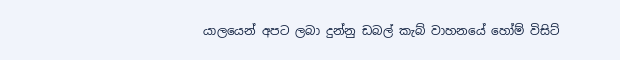යාලයෙන් අපට ලබා දුන්නු ඩබල් කැබ් වාහනයේ හෝම් විසිට්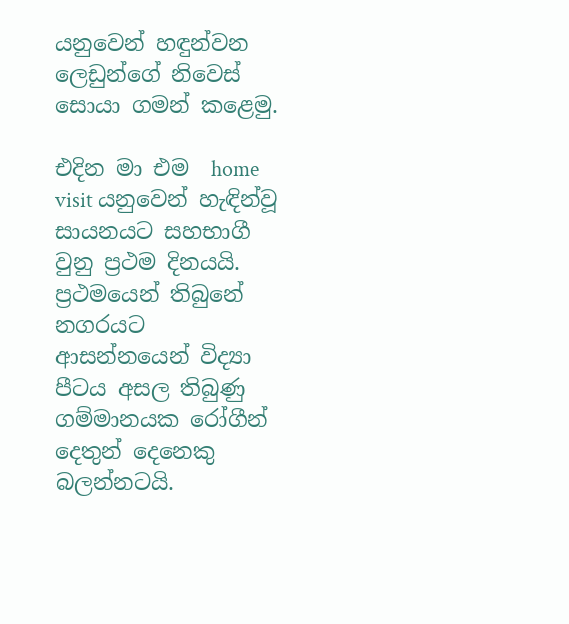යනුවෙන් හඳුන්වන  ලෙඩුන්ගේ නිවෙස් සොයා ගමන් කළෙමු.

එදින මා එම  home visit යනුවෙන් හැඳින්වූ සායනයට සහභාගී වුනු ප්‍රථම දිනයයි. ප්‍රථමයෙන් තිබුනේ නගරයට ආසන්නයෙන් විද්‍යා පීටය අසල තිබුණු ගම්මානයක රෝගීන් දෙතුන් දෙනෙකු බලන්නටයි.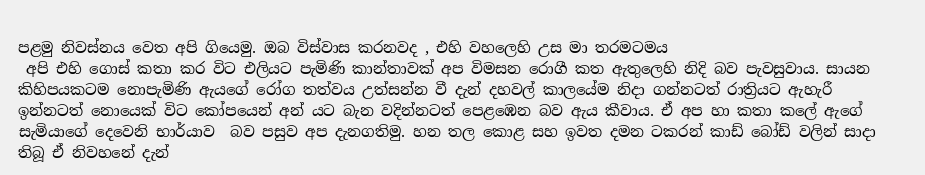පළමු නිවස්නය වෙත අපි ගියෙමු. ඔබ විස්වාස කරනවද , එහි වහලෙහි උස මා තරමටමය
 අපි එහි ගොස් කතා කර විට එලියට පැමිණි කාන්තාවක් අප විමසන රොගී කත ඇතුලෙහි නිදි බව පැවසුවාය. සායන කිහිපයකටම නොපැමිණි ඇයගේ රෝග තත්වය උත්සන්න වී දැන් දහවල් කාලයේම නිදා ගන්නටත් රාත්‍රියට ඇහැරී ඉන්නටත් නොයෙක් විට කෝපයෙන් අන් යට බැන වදින්නටත් පෙළඹෙන බව ඇය කීවාය. ඒ අප හා කතා කලේ ඇගේ සැමියාගේ දෙවෙනි භාර්යාව  බව පසුව අප දැනගතිමු. හන තල කොළ සහ ඉවත දමන ටකරන් කාඩ් බෝඩ් වලින් සාදා තිබූ ඒ නිවහනේ දැන්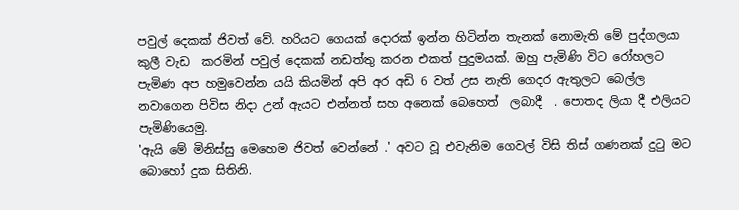පවුල් දෙකක් ජිවත් වේ. හරියට ගෙයක් දොරක් ඉන්න හිටින්න තැනක් නොමැති මේ පුද්ගලයා කුලී වැඩ  කරමින් පවුල් දෙකක් නඩත්තු කරන එකත් පුදුමයක්. ඔහු පැමිණි විට රෝහලට පැමිණ අප හමුවෙන්න යයි කියමින් අපි අර අඩි 6 වත් උස නැති ගෙදර ඇතුලට බෙල්ල නවාගෙන පිවිස නිදා උන් ඇයට එන්නත් සහ අනෙක් බෙහෙත්  ලබාදී  . පොතද ලියා දී එලියට පැමිණියෙමු.
'ඇයි මේ මිනිස්සු මෙහෙම ජිවත් වෙන්නේ .' අවට වූ එවැනිම ගෙවල් විසි තිස් ගණනක් දුටු මට බොහෝ දුක සිතිනි.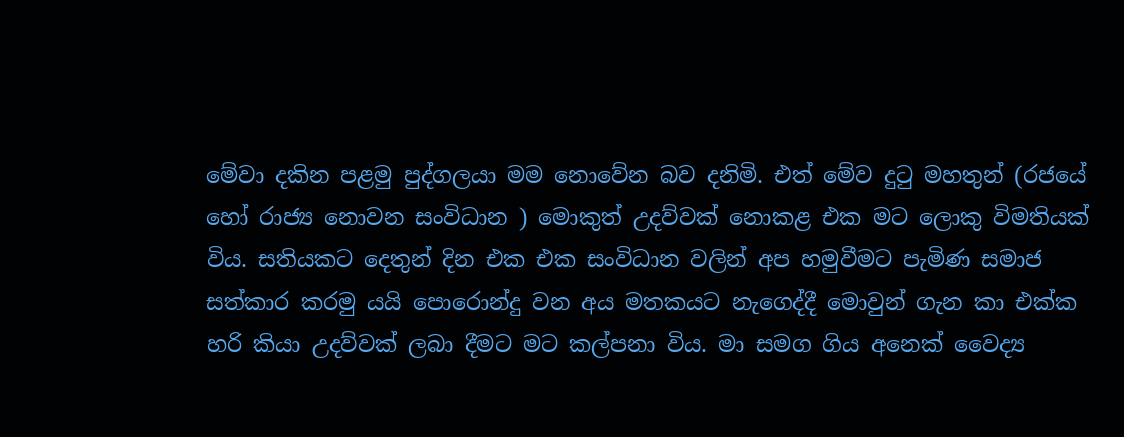මේවා දකින පළමු පුද්ගලයා මම නොවේන බව දනිමි. එත් මේව දුටු මහතුන් (රජයේ හෝ රාජ්‍ය නොවන සංවිධාන ) මොකුත් උදව්වක් නොකළ එක මට ලොකු විමතියක් විය. සතියකට දෙතුන් දින එක එක සංවිධාන වලින් අප හමුවීමට පැමිණ සමාජ සත්කාර කරමු යයි පොරොන්දු වන අය මතකයට නැගෙද්දී මොවුන් ගැන කා එක්ක හරි කියා උදව්වක් ලබා දීමට මට කල්පනා විය. මා සමග ගිය අනෙක් වෛද්‍ය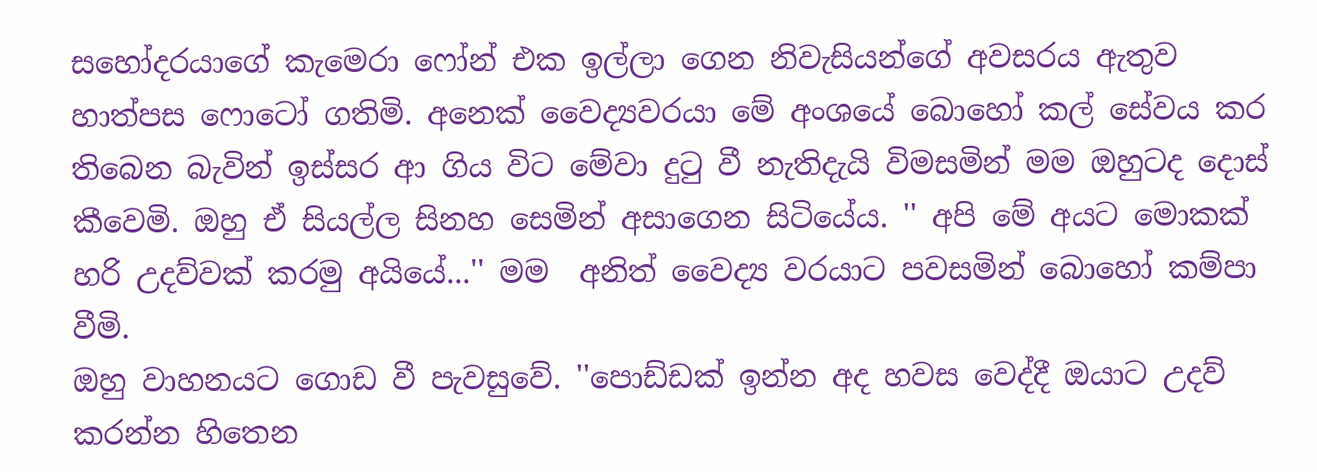සහෝදරයාගේ කැමෙරා ෆෝන් එක ඉල්ලා ගෙන නිවැසියන්ගේ අවසරය ඇතුව හාත්පස ෆොටෝ ගතිමි. අනෙක් වෛද්‍යවරයා මේ අංශයේ බොහෝ කල් සේවය කර තිබෙන බැවින් ඉස්සර ආ ගිය විට මේවා දුටු වී නැතිදැයි විමසමින් මම ඔහුටද දොස් කීවෙමි. ඔහු ඒ සියල්ල සිනහ සෙමින් අසාගෙන සිටියේය. '' අපි මේ අයට මොකක් හරි උදව්වක් කරමු අයියේ...'' මම  අනිත් වෛද්‍ය වරයාට පවසමින් බොහෝ කම්පා වීමි.
ඔහු වාහනයට ගොඩ වී පැවසුවේ. ''පොඩ්ඩක් ඉන්න අද හවස වෙද්දී ඔයාට උදව් කරන්න හිතෙන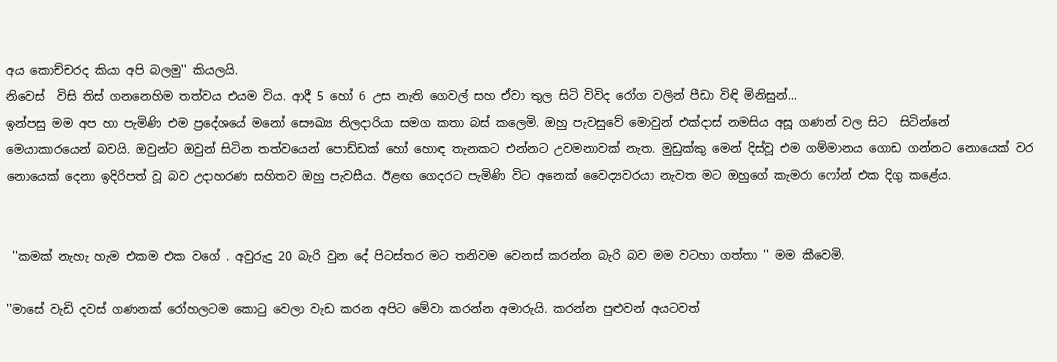අය කොච්චරද කියා අපි බලමු'' කියලයි.
නිවෙස්  විසි තිස් ගනනෙහිම තත්වය එයම විය. ආදී 5 හෝ 6 උස නැති ගෙවල් සහ ඒවා තුල සිටි විවිද රෝග වලින් පීඩා විඳි මිනිසුන්...
ඉන්පසු මම අප හා පැමිණි එම ප්‍රදේශයේ මනෝ සෞඛ්‍ය නිලදාරියා සමග කතා බස් කලෙමි. ඔහු පැවසුවේ මොවුන් එක්දාස් නමසිය අසූ ගණන් වල සිට  සිටින්නේ  මෙයාකාරයෙන් බවයි. ඔවුන්ට ඔවුන් සිටින තත්වයෙන් පොඩ්ඩක් හෝ හොඳ තැනකට එන්නට උවමනාවක් නැත. මුඩුක්කු මෙන් දිස්වූ එම ගම්මානය ගොඩ ගන්නට නොයෙක් වර නොයෙක් දෙනා ඉදිරිපත් වූ බව උදාහරණ සහිතව ඔහු පැවසීය. ඊළඟ ගෙදරට පැමිණි විට අනෙක් වෛද්‍යවරයා නැවත මට ඔහුගේ කැමරා ෆෝන් එක දිගු කළේය.


 ''කමක් නැහැ හැම එකම එක වගේ . අවුරුදු 20 බැරි වුන දේ පිටස්තර මට තනිවම වෙනස් කරන්න බැරි බව මම වටහා ගත්තා '' මම කීවෙමි.

''මාසේ වැඩි දවස් ගණනක් රෝහලටම කොටු වෙලා වැඩ කරන අපිට මේවා කරන්න අමාරුයි. කරන්න පුළුවන් අයටවත්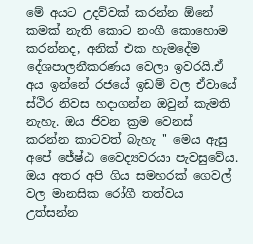මේ අයට උදව්වක් කරන්න ඕනේ කමක් නැති කොට නංගී කොහොම කරන්නද, අනික් එක හැමදේම දේශපාලනීකරණය වෙලා ඉවරයි.ඒ අය ඉන්නේ රජයේ ඉඩම් වල ඒවායේ ස්ථිර නිවස හදාගන්න ඔවුන් කැමති නැහැ. ඔය ජිවන ක්‍රම වෙනස් කරන්න කාටවත් බැහැ '' මෙය ඇසු අපේ ජේෂ්ඨ වෛද්‍යවරයා පැවසුවේය.
ඔය අතර අපි ගිය සමහරක් ගෙවල් වල මානසික රෝගී තත්වය උත්සන්න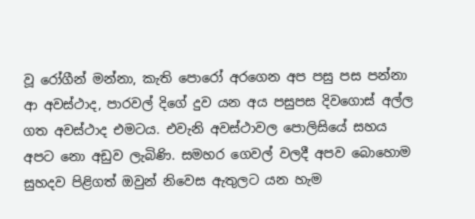වූ රෝගීන් මන්නා, කැති පොරෝ අරගෙන අප පසු පස පන්නා ආ අවස්ථාද, පාරවල් දිගේ දුව යන අය පසුපස දිවගොස් අල්ල ගත අවස්ථාද එමටය. එවැනි අවස්ථාවල පොලිසියේ සහය අපට නො අඩුව ලැබිණි. සමහර ගෙවල් වලදී අපව බොහොම සුහදව පිළිගත් ඔවුන් නිවෙස ඇතුලට යන හැම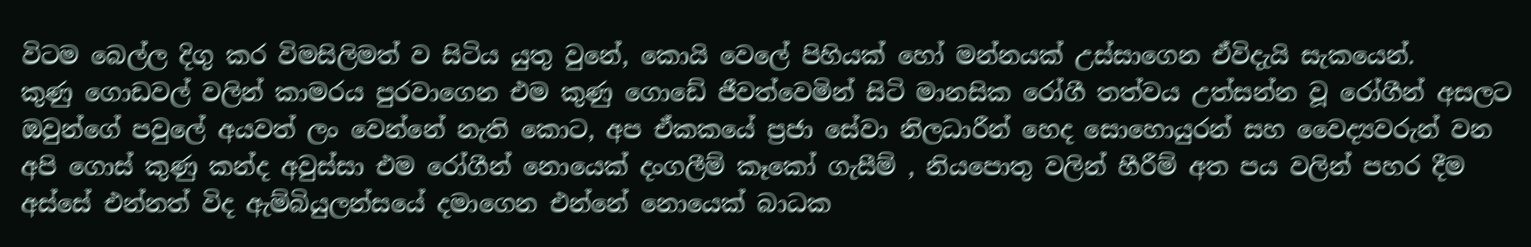විටම බෙල්ල දිගු කර විමසිලිමත් ව සිටිය යුතු වුනේ, කොයි වෙලේ පිහියක් හෝ මන්නයක් උස්සාගෙන ඒවිදැයි සැකයෙන්.
කුණු ගොඩවල් වලින් කාමරය පුරවාගෙන එම කුණු ගොඩේ ජීවත්වෙමින් සිටි මානසික රෝගී තත්වය උත්සන්න වූ රෝගීන් අසලට ඔවුන්ගේ පවුලේ අයවත් ලං වෙන්නේ නැති කොට, අප ඒකකයේ ප්‍රජා සේවා නිලධාරීන් හෙද සොහොයුරන් සහ වෛද්‍යවරුන් වන අපි ගොස් කුණු කන්ද අවුස්සා එම රෝගීන් නොයෙක් දංගලීම් කෑකෝ ගැසීම් , නියපොතු වලින් හීරීම් අත පය වලින් පහර දීම අස්සේ එන්නත් විද ඇම්බියුලන්සයේ දමාගෙන එන්නේ නොයෙක් බාධක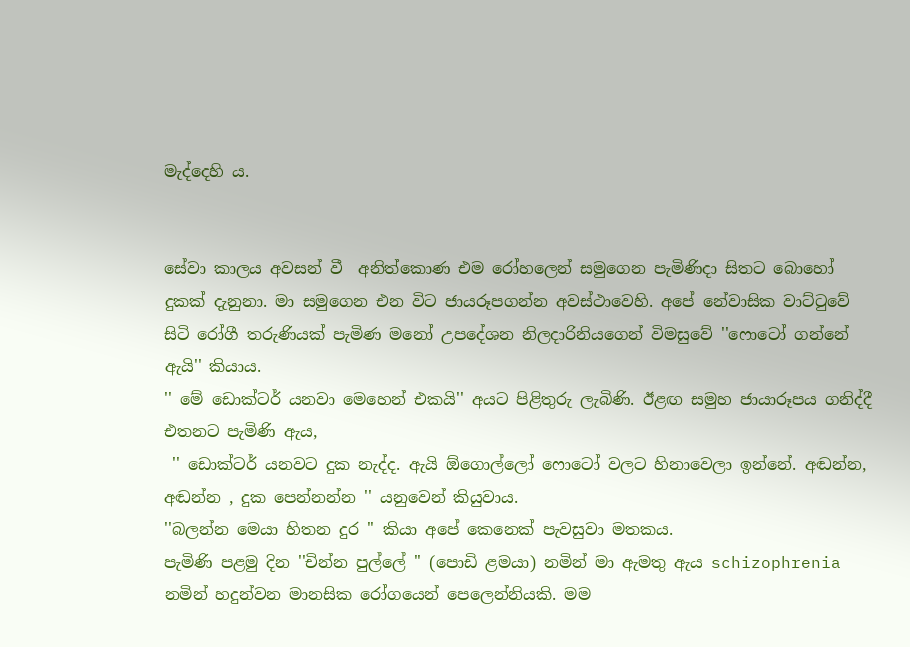මැද්දෙහි ය.


සේවා කාලය අවසන් වී  අනිත්කොණ එම රෝහලෙන් සමුගෙන පැමිණිදා සිතට බොහෝ දුකක් දැනුනා. මා සමුගෙන එන විට ජායරූපගන්න අවස්ථාවෙහි. අපේ නේවාසික වාට්ටුවේ සිටි රෝගී තරුණියක් පැමිණ මනෝ උපදේශන නිලදාරිනියගෙන් විමසුවේ ''ෆොටෝ ගන්නේ ඇයි'' කියාය.
'' මේ ඩොක්ටර් යනවා මෙහෙන් එකයි'' අයට පිළිතුරු ලැබිණි. ඊළඟ සමුහ ජායාරූපය ගනිද්දී එතනට පැමිණි ඇය,
 '' ඩොක්ටර් යනවට දුක නැද්ද. ඇයි ඕගොල්ලෝ ෆොටෝ වලට හිනාවෙලා ඉන්නේ. අඬන්න, අඬන්න , දුක පෙන්නන්න '' යනුවෙන් කියුවාය.
''බලන්න මෙයා හිතන දුර '' කියා අපේ කෙනෙක් පැවසුවා මතකය.
පැමිණි පළමු දින ''චින්න පුල්ලේ '' (පොඩි ළමයා) නමින් මා ඇමතු ඇය schizophrenia නමින් හදුන්වන මානසික රෝගයෙන් පෙලෙන්නියකි. මම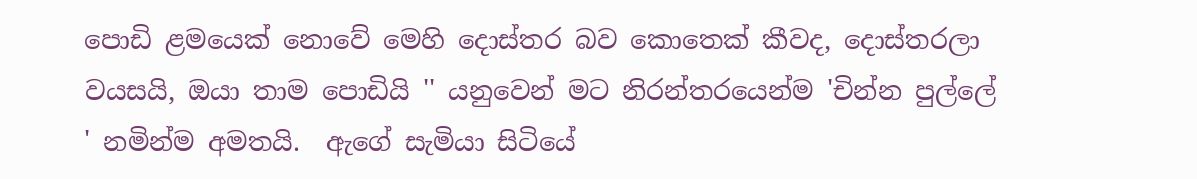පොඩි ළමයෙක් නොවේ මෙහි දොස්තර බව කොතෙක් කීවද, දොස්තරලා වයසයි, ඔයා තාම පොඩියි '' යනුවෙන් මට නිරන්තරයෙන්ම 'චින්න පුල්ලේ ' නමින්ම අමතයි.  ඇගේ සැමියා සිටියේ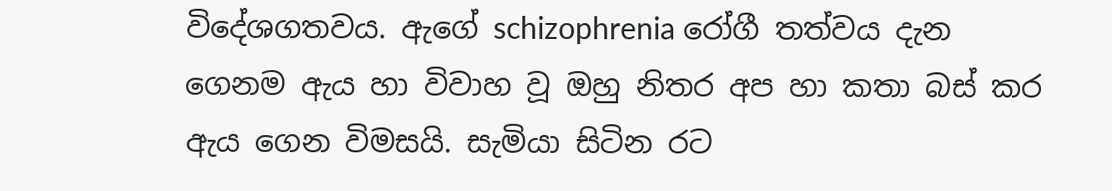විදේශගතවය. ඇගේ schizophrenia රෝගී තත්වය දැන ගෙනම ඇය හා විවාහ වූ ඔහු නිතර අප හා කතා බස් කර ඇය ගෙන විමසයි. සැමියා සිටින රට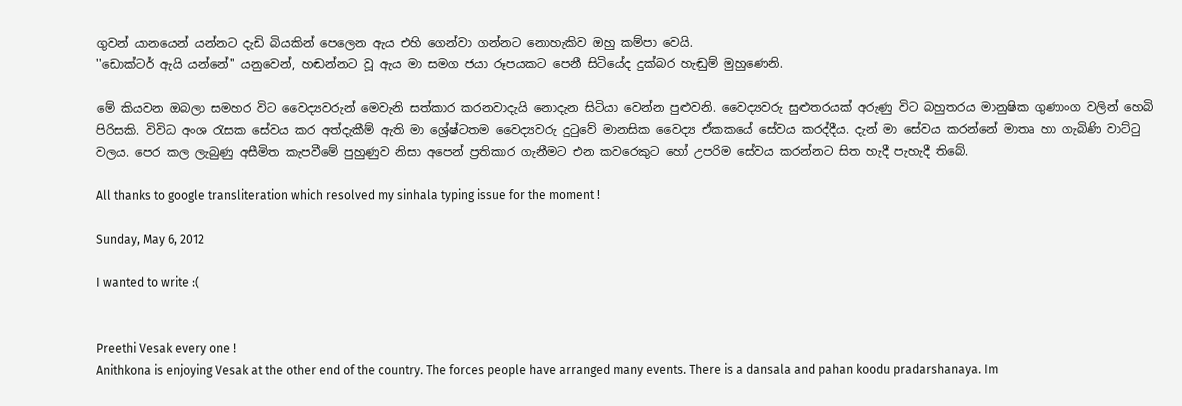ගුවන් යානයෙන් යන්නට දැඩි බියකින් පෙලෙන ඇය එහි ගෙන්වා ගන්නට නොහැකිව ඔහු කම්පා වෙයි.
''ඩොක්ටර් ඇයි යන්නේ'' යනුවෙන්, හඬන්නට වූ ඇය මා සමග ජයා රූපයකට පෙනී සිටියේද දුක්බර හැඬුම් මුහුණෙනි.

මේ කියවන ඔබලා සමහර විට වෛද්‍යවරුන් මෙවැනි සත්කාර කරනවාදැයි නොදැන සිටියා වෙන්න පුළුවනි. වෛද්‍යවරු සුළුතරයක් අරුණු විට බහුතරය මානුෂික ගුණාංග වලින් හෙබි පිරිසකි. විවිධ අංශ රැසක සේවය කර අත්දැකීම් ඇති මා ශ්‍රේෂ්ටතම වෛද්‍යවරු දුටුවේ මානසික වෛද්‍ය ඒකකයේ සේවය කරද්දීය. දැන් මා සේවය කරන්නේ මාතෘ හා ගැබිණි වාට්ටු වලය. පෙර කල ලැබුණු අසීමිත කැපවීමේ පුහුණුව නිසා අපෙන් ප්‍රතිකාර ගැනීමට එන කවරෙකුට හෝ උපරිම සේවය කරන්නට සිත හැදී පැහැදී තිබේ.

All thanks to google transliteration which resolved my sinhala typing issue for the moment !

Sunday, May 6, 2012

I wanted to write :(


Preethi Vesak every one !
Anithkona is enjoying Vesak at the other end of the country. The forces people have arranged many events. There is a dansala and pahan koodu pradarshanaya. Im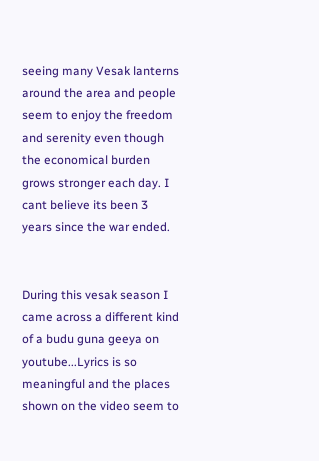seeing many Vesak lanterns around the area and people seem to enjoy the freedom and serenity even though the economical burden grows stronger each day. I cant believe its been 3 years since the war ended.


During this vesak season I came across a different kind of a budu guna geeya on youtube...Lyrics is so meaningful and the places shown on the video seem to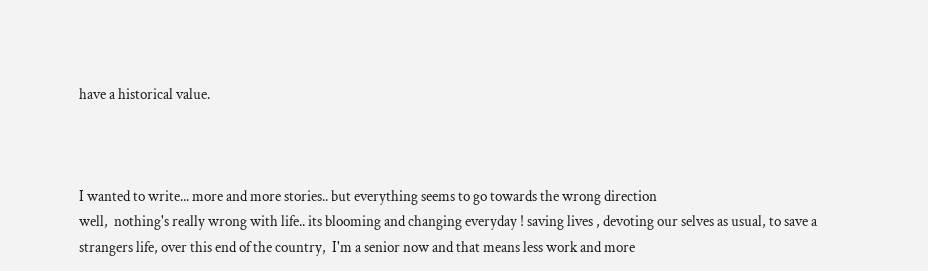have a historical value.



I wanted to write... more and more stories.. but everything seems to go towards the wrong direction
well,  nothing's really wrong with life.. its blooming and changing everyday ! saving lives , devoting our selves as usual, to save a strangers life, over this end of the country,  I'm a senior now and that means less work and more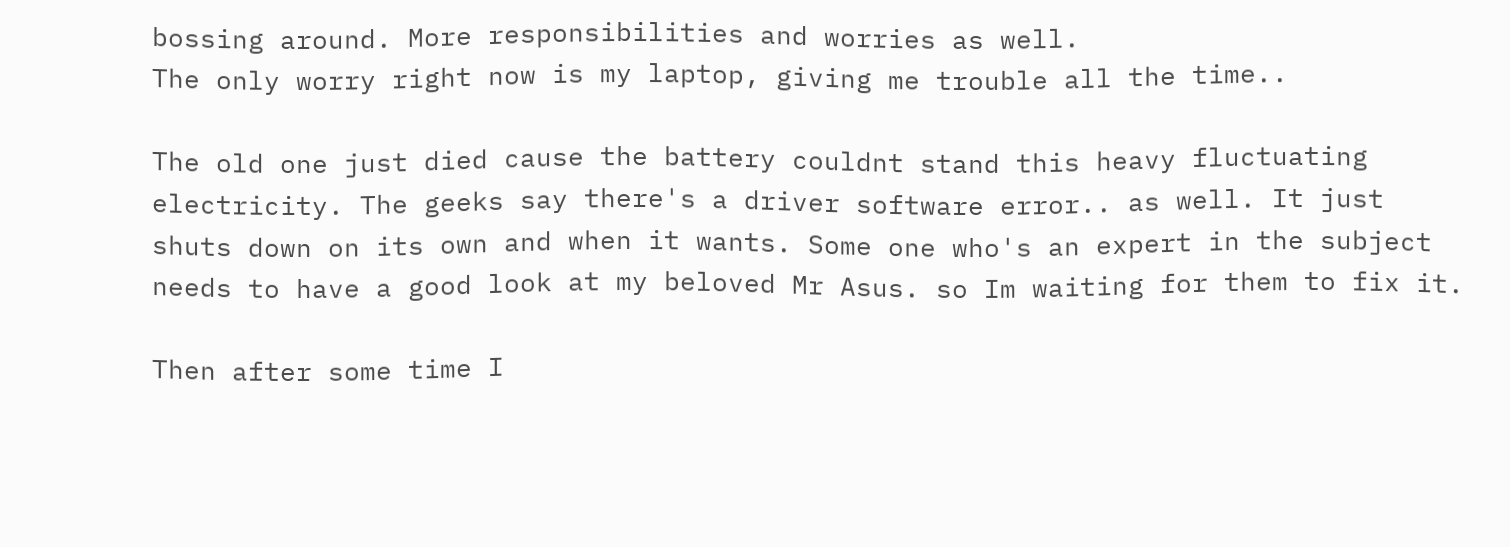bossing around. More responsibilities and worries as well.
The only worry right now is my laptop, giving me trouble all the time..

The old one just died cause the battery couldnt stand this heavy fluctuating electricity. The geeks say there's a driver software error.. as well. It just shuts down on its own and when it wants. Some one who's an expert in the subject needs to have a good look at my beloved Mr Asus. so Im waiting for them to fix it.

Then after some time I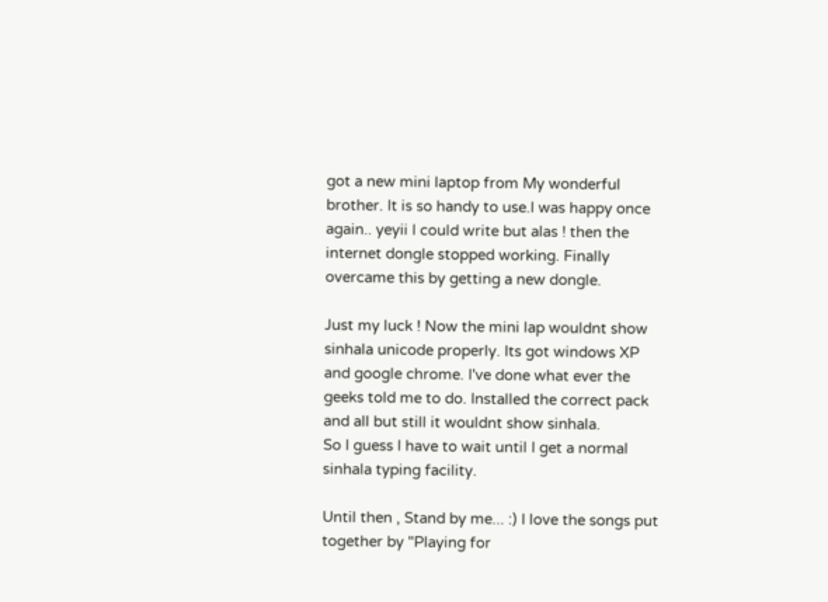got a new mini laptop from My wonderful brother. It is so handy to use.I was happy once again.. yeyii I could write but alas ! then the internet dongle stopped working. Finally overcame this by getting a new dongle.

Just my luck ! Now the mini lap wouldnt show sinhala unicode properly. Its got windows XP and google chrome. I've done what ever the geeks told me to do. Installed the correct pack and all but still it wouldnt show sinhala.
So I guess I have to wait until I get a normal sinhala typing facility.

Until then , Stand by me... :) I love the songs put together by "Playing for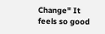Change" It feels so good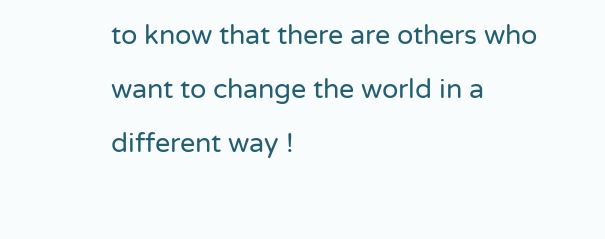to know that there are others who want to change the world in a different way !